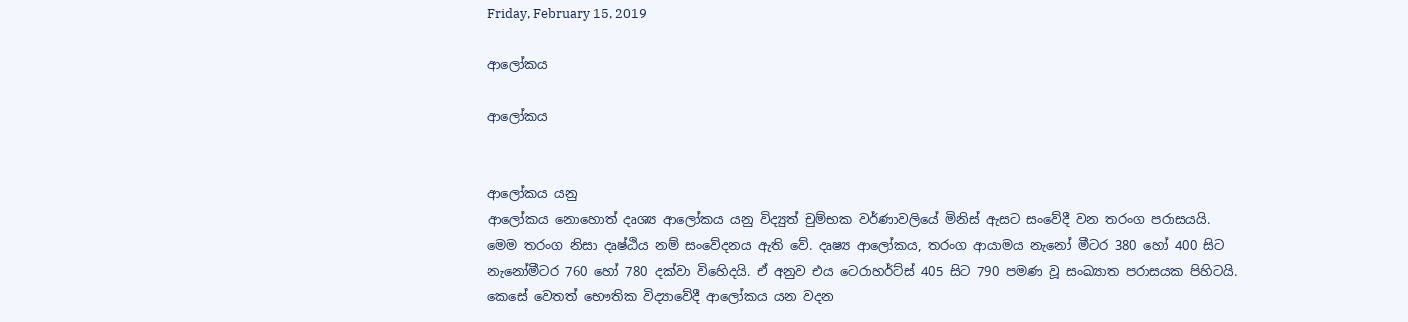Friday, February 15, 2019

ආලෝකය

ආලෝකය


ආලෝකය යනු
ආලෝකය නොහොත් දෘශ්‍ය ආලෝකය යනු විද්‍යුත් චුම්භක වර්ණාවලියේ මිනිස් ඇසට සංවේදී වන තරංග පරාසයයි. මෙම තරංග නිසා දෘෂ්ඨිය නම් සංවේදනය ඇති වේ. දෘෂ්‍ය ආලෝකය, තරංග ආයාමය නැනෝ මීටර 380 හෝ 400 සිට නැනෝමීටර 760 හෝ 780 දක්වා විහෙිදයි. ඒ අනුව එය ටෙරාහර්ට්ස් 405 සිට 790 පමණ වූ සංඛ්‍යාත පරාසයක පිහිටයි. කෙසේ වෙතත් භෞතික විද්‍යාවේදී ආලෝකය යන වදන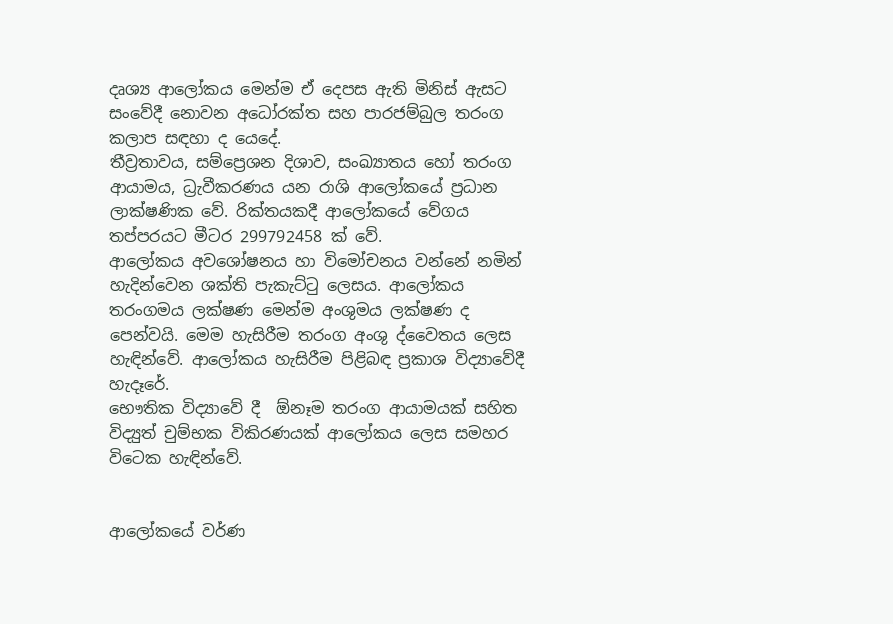දෘශ්‍ය ආලෝකය මෙන්ම ඒ දෙපස ඇති මිනිස් ඇසට සංවේදී නොවන අධෝරක්ත සහ පාරජම්බුල තරංග කලාප සඳහා ද යෙදේ.
තීව්‍රතාවය, සම්ප්‍රෙශන දිශාව, සංඛ්‍යාතය හෝ තරංග ආයාමය, ධ්‍රැවීකරණය යන රාශි ආලෝකයේ ප්‍රධාන ලාක්ෂණික වේ. රික්තයකදී ආලෝකයේ වේගය තප්පරයට මීටර 299792458 ක් වේ.
ආලෝකය අවශෝෂනය හා විමෝචනය වන්නේ නමින් හැදින්වෙන ශක්ති පැකැට්ටු ලෙසය. ආලෝකය තරංගමය ලක්ෂණ මෙන්ම අංශුමය ලක්ෂණ ද පෙන්වයි. මෙම හැසිරීම තරංග අංශු ද්වෛතය ලෙස හැඳින්වේ. ආලෝකය හැසිරීම පිළිබඳ ප්‍රකාශ විද්‍යාවේදී හැදෑරේ.
භෞතික විද්‍යාවේ දී  ඕනෑම තරංග ආයාමයක් සහිත විද්‍යුත් චුම්භක විකිරණයක් ආලෝකය ලෙස සමහර විටෙක හැඳින්වේ.


ආලෝකයේ වර්ණ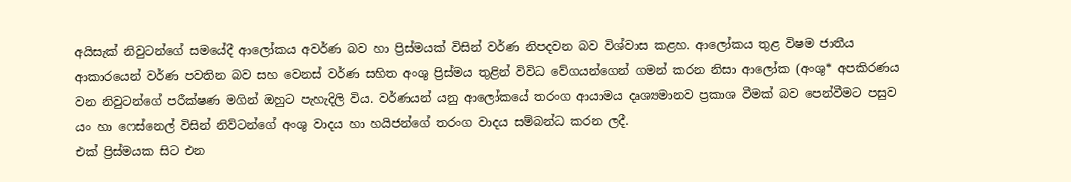අයිසැක් නිවුටන්ගේ සමයේදී ආලෝකය අවර්ණ බව හා ප්‍රිස්මයක් විසින් වර්ණ නිපදවන බව විශ්වාස කළහ. ආලෝකය තුළ විෂම ජාතීය ආකාරයෙන් වර්ණ පවතින බව සහ වෙනස් වර්ණ සහිත අංශු ප්‍රිස්මය තුළින් විවිධ වේගයන්ගෙන් ගමන් කරන නිසා ආලෝක (අංශු* අපකිරණය වන නිවුටන්ගේ පරීක්ෂණ මගින් ඔහුට පැහැදිලි විය. වර්ණයන් යනු ආලෝකයේ තරංග ආයාමය දෘශ්‍යමානව ප්‍රකාශ වීමක් බව පෙන්වීමට පසුව යං හා ෆෙස්නෙල් විසින් නිව්ටන්ගේ අංශු වාදය හා හයිජන්ගේ තරංග වාදය සම්බන්ධ කරන ලදී.
එක් ප්‍රිස්මයක සිට එන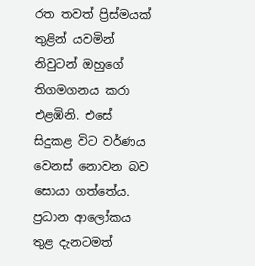රත තවත් ප්‍රිස්මයක් තුළින් යවමින් නිවුටන් ඔහුගේ තිගමගනය කරා එළඹිනි. එසේ සිදුකළ විට වර්ණය වෙනස් නොවන බව සොයා ගත්තේය. ප්‍රධාන ආලෝකය තුළ දැනටමත්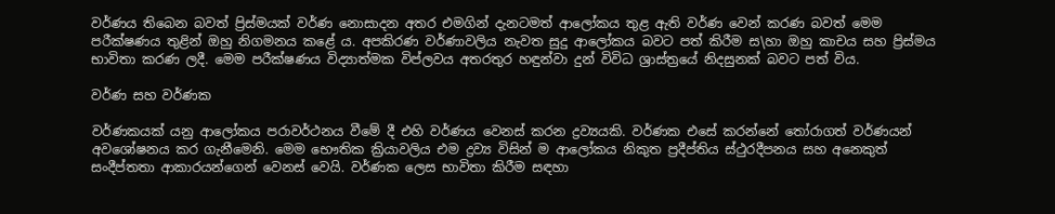වර්ණය තිබෙන බවත් ප්‍රිස්මයක් වර්ණ නොසාදන අතර එමගින් දැනටමත් ආලෝකය තුළ ඇති වර්ණ වෙන් කරණ බවත් මෙම පරීක්ෂණය තුළින් ඔහු නිගමනය කළේ ය. අපකිරණ වර්ණාවලිය නැවත සුදු ආලෝකය බවට පත් කිරීම ස\හා ඔහු කාචය සහ ප්‍රිස්මය භාවිතා කරණ ලදී. මෙම පරීක්ෂණය විද්‍යාත්මක විප්ලවය අතරතුර හඳුන්වා දුන් විවිධ ශ්‍රාස්ත්‍රයේ නිදසුනක් බවට පත් විය.

වර්ණ සහ වර්ණක

වර්ණකයක් යනු ආලෝකය පරාවර්ථනය වීමේ දී එහි වර්ණය වෙනස් කරන ද්‍රව්‍යයකි. වර්ණක එසේ කරන්නේ තෝරාගත් වර්ණයන් අවශෝෂනය කර ගැනීමෙනි. මෙම භෞතික ක්‍රියාවලිය එම ද්‍රව්‍ය විසින් ම ආලෝකය නිකුත ප්‍රදීප්තිය ස්ථුරදීපනය සහ අනෙකුත් සංදීප්තතා ආකාරයන්ගෙන් වෙනස් වෙයි. වර්ණක ලෙස භාවිතා කිරීම සඳහා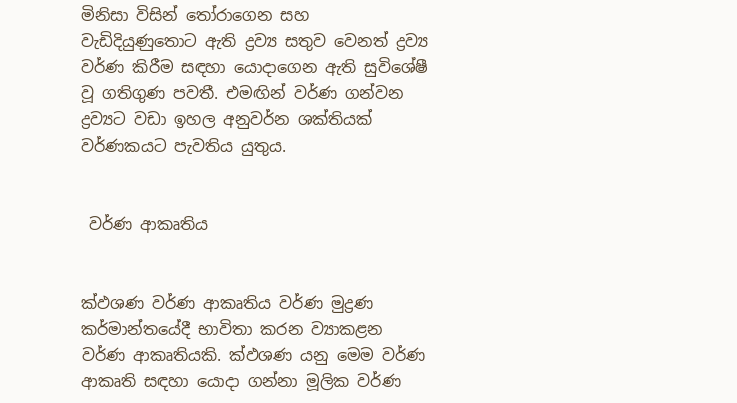මිනිසා විසින් තෝරාගෙන සහ වැඩිදියුණුතොට ඇති ද්‍රව්‍ය සතුව වෙනත් ද්‍රව්‍ය වර්ණ කිරීම සඳහා යොදාගෙන ඇති සුවිශේෂී වූ ගතිගුණ පවතී. එමඟින් වර්ණ ගන්වන ද්‍රව්‍යට වඩා ඉහල අනුවර්න ශක්තියක් වර්ණකයට පැවතිය යුතුය.


 වර්ණ ආකෘතිය


ක්‍ඵශණ වර්ණ ආකෘතිය වර්ණ මුද්‍රණ කර්මාන්තයේදී භාවිතා කරන ව්‍යාකළන වර්ණ ආකෘතියකි. ක්‍ඵශණ යනු මෙම වර්ණ ආකෘති සඳහා යොදා ගන්නා මූලික වර්ණ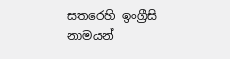සතරෙහි ඉංග්‍රීසි නාමයන්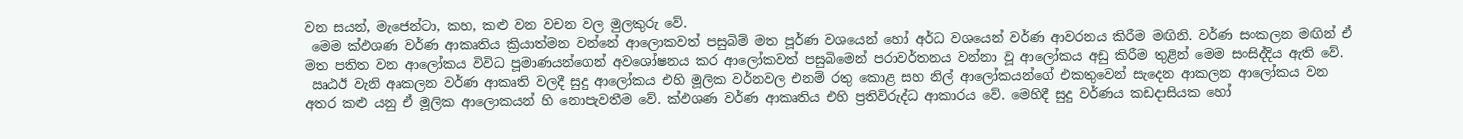වන සයන්, මැජෙන්ටා, කහ, කළු වන වචන වල මුලකුරු වේ.
 මෙම ක්‍ඵශණ වර්ණ ආකෘතිය ක්‍රියාත්මන වන්නේ ආලොකවත් පසුබිම් මත පූර්ණ වශයෙන් හෝ අර්ධ වශයෙන් වර්ණ ආවරනය කිරීම මඟිනි. වර්ණ සංකලන මඟින් ඒ මත පතිත වන ආලෝකය විවිධ පූමාණයන්ගෙන් අවශෝෂනය කර ආලෝකවත් පසුබිමෙන් පරාවර්තනය වන්නා වූ ආලෝකය අඩු කිරීම තුළින් මෙම සංසිද්දිය ඇති වේ.
 ඍඨඊ වැනි අෘකලන වර්ණ ආකෘති වලදී සුදු ආලෝකය එහි මූලික වර්නවල එනම් රතු කොළ සහ නිල් ආලෝකයන්ගේ එකතුවෙන් සැදෙන ආකලන ආලෝකය වන අතර කළු යනු ඒ මූලික ආලොකයන් හි නොපැවතීම වේ. ක්‍ඵශණ වර්ණ ආකෘතිය එහි ප්‍රතිවිරුද්ධ ආකාරය වේ. මෙහිදී සුදු වර්ණය කඩදාසියක හෝ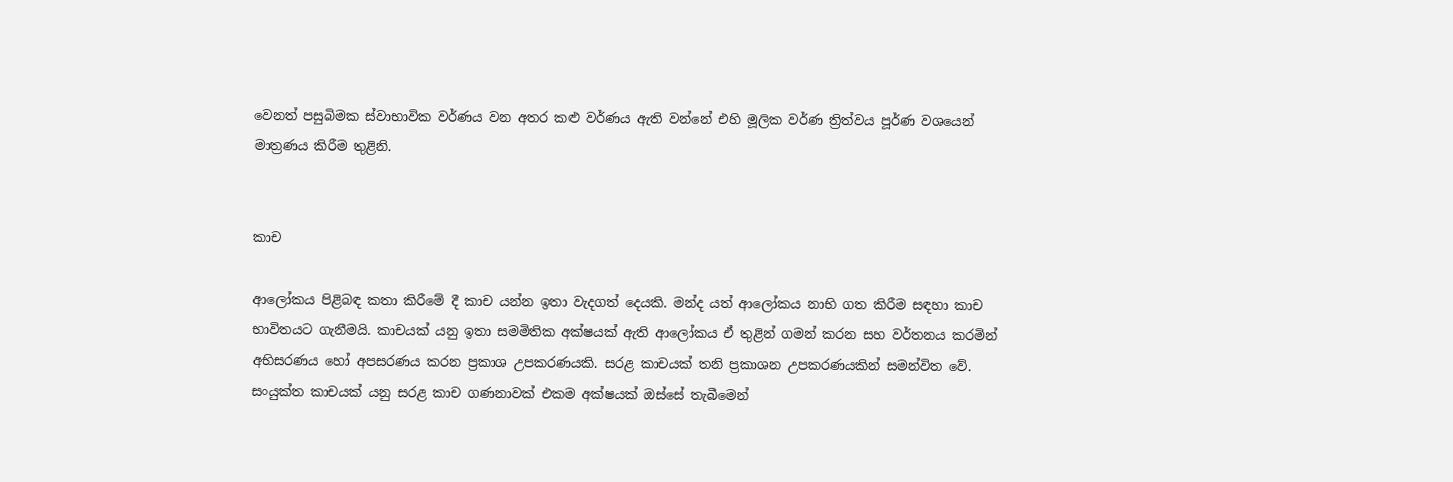වෙනත් පසුබිමක ස්වාභාවික වර්ණය වන අතර කළු වර්ණය ඇති වන්නේ එහි මූලික වර්ණ ත්‍රිත්වය පූර්ණ වශයෙන් මාත්‍රණය කිරීම තුළිනි.


කාච

ආලෝකය පිළිබඳ කතා කිරීමේ දී කාච යන්න ඉතා වැදගත් දෙයකි. මන්ද යත් ආලෝකය නාභි ගත කිරීම සඳහා කාච භාවිතයට ගැනීමයි. කාචයක් යනු ඉතා සමමිතික අක්ෂයක් ඇති ආලෝකය ඒ තුළින් ගමන් කරන සහ වර්තනය කරමින් අභිසරණය හෝ අපසරණය කරන ප්‍රකාශ උපකරණයකි. සරළ කාචයක් තනි ප්‍රකාශන උපකරණයකින් සමන්විත වේ. සංයුක්ත කාචයක් යනු සරළ කාච ගණනාවක් එකම අක්ෂයක් ඔස්සේ තැබීමෙන්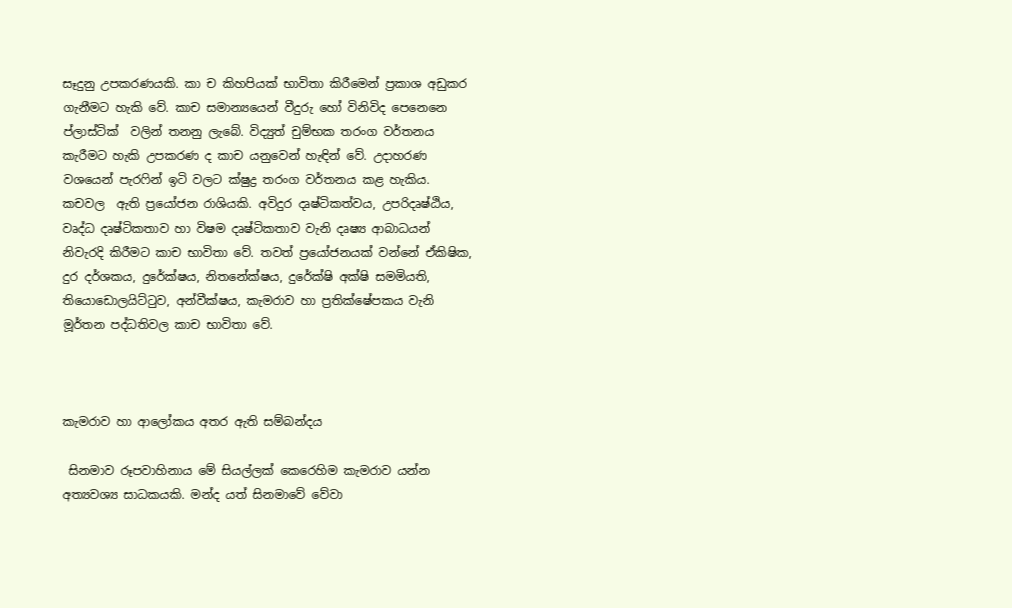සෑදුනු උපකරණයකි. කා ච කිහපියක් භාවිතා කිරීමෙන් ප්‍රකාශ අඩුකර ගැනීමට හැකි වේ. කාච සමාන්‍යයෙන් වීදුරු හෝ විනිවිද පෙනෙනෙ ප්ලාස්ටික්  වලින් තනනු ලැබේ. විද්‍යුත් චුම්භක තරංග වර්තනය කැරීමට හැකි උපකරණ ද කාච යනුවෙන් හැඳින් වේ. උදාහරණ වශයෙන් පැරෆින් ඉටි වලට ක්ෂුද්‍ර තරංග වර්තනය කළ හැකිය.
කචවල  ඇති ප්‍රයෝජන රාශියකි. අවිදුර දෘෂ්ටිකත්වය, උපරිදෘෂ්ඨිය, වෘද්ධ දෘෂ්ටිකතාව හා විෂම දෘෂ්ටිකතාව වැනි දෘෂ්‍ය ආබාධයන් නිවැරදි කිරීමට කාච භාවිතා වේ. තවත් ප්‍රයෝජනයක් වන්නේ ඒකිෂික, දුර දර්ශකය, දුරේක්ෂය, නිතනේක්ෂය, දුරේක්ෂි අක්ෂි සමමියති, තියොඩොලයිට්ටුව, අන්වීක්ෂය, කැමරාව හා ප්‍රතික්ෂේපකය වැනි මූර්තන පද්ධතිවල කාච භාවිතා වේ.



කැමරාව හා ආලෝකය අතර ඇති සම්බන්දය

 සිනමාව රූපවාහිනාය මේ සියල්ලක් කෙරෙහිම කැමරාව යන්න අත්‍යවශ්‍ය සාධකයකි. මන්ද යත් සිනමාවේ වේවා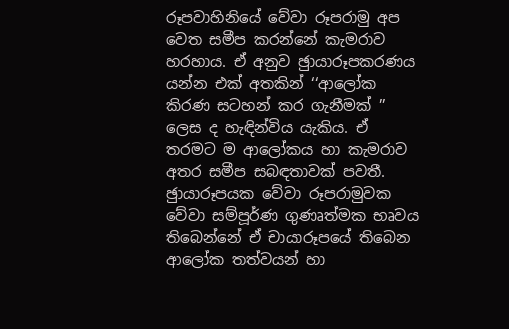රූපවාහිනියේ වේවා රූපරාමු අප වෙත සමීප කරන්නේ කැමරාව හරහාය. ඒ අනුව ඡුායාරූපකරණය යන්න එක් අතකින් ‘‘ආලෝක කිරණ සටහන් කර ගැනීමක් ’’ ලෙස ද හැඳින්විය යැකිය. ඒ තරමට ම ආලෝකය හා කැමරාව අතර සමීප සබඳතාවක් පවතී. ඡුායාරූපයක වේවා රූපරාමුවක වේවා සම්පූර්ණ ගුණෘත්මක භෘවය තිබෙන්නේ ඒ චායාරූපයේ තිබෙන ආලෝක තත්වයන් හා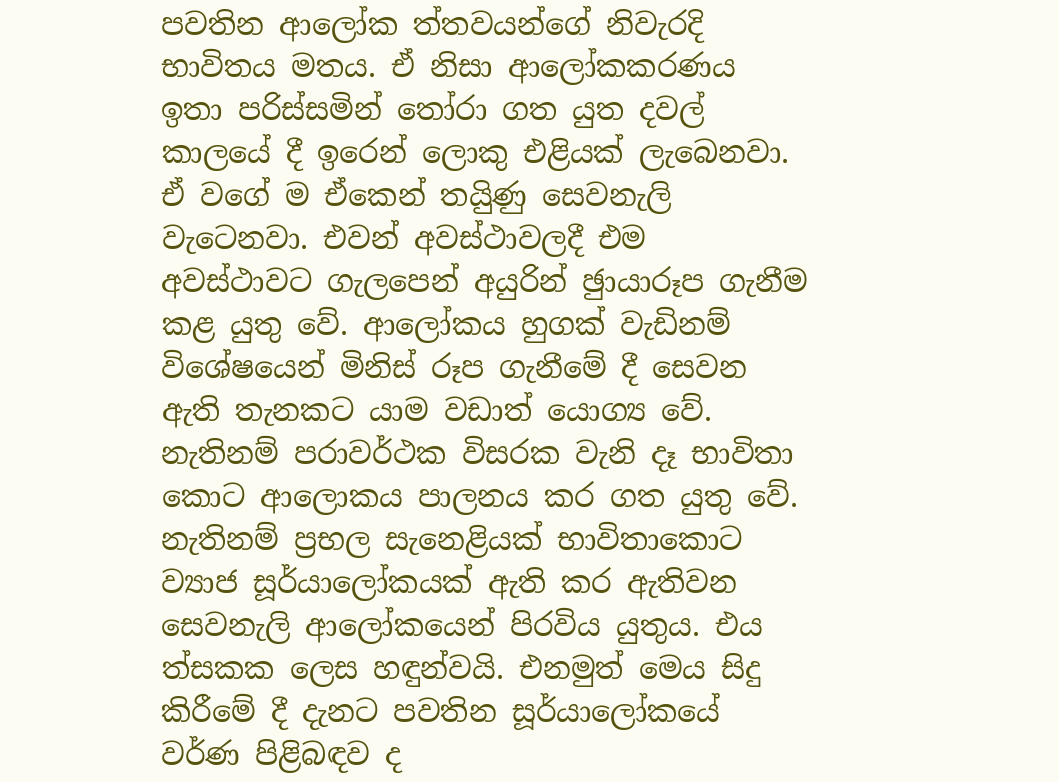පවතින ආලෝක ත්තවයන්ගේ නිවැරදි භාවිතය මතය. ඒ නිසා ආලෝකකරණය ඉතා පරිස්සමින් තෝරා ගත යුත දවල් කාලයේ දී ඉරෙන් ලොකු එළියක් ලැබෙනවා. ඒ වගේ ම ඒකෙන් තයිුණු සෙවනැලි වැටෙනවා. එවන් අවස්ථාවලදී එම අවස්ථාවට ගැලපෙන් අයුරින් ඡුායාරූප ගැනීම කළ යුතු වේ. ආලෝකය හුගක් වැඩිනම් විශේෂයෙන් මිනිස් රූප ගැනීමේ දී සෙවන ඇති තැනකට යාම වඩාත් යොග්‍ය වේ. නැතිනම් පරාවර්ථක විසරක වැනි දෑ භාවිතා කොට ආලොකය පාලනය කර ගත යුතු වේ. නැතිනම් ප්‍රභල සැනෙළියක් භාවිතාකොට ව්‍යාජ සූර්යාලෝකයක් ඇති කර ඇතිවන සෙවනැලි ආලෝකයෙන් පිරවිය යුතුය. එය ත්‍සකක ලෙස හඳුන්වයි. එනමුත් මෙය සිදු කිරීමේ දී දැනට පවතින සූර්යාලෝකයේ වර්ණ පිළිබඳව ද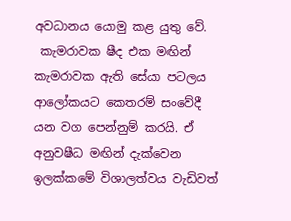අවධානය යොමු කළ යුතු වේ.
 කැමරාවක ෂීද එක මඟින් කැමරාවක ඇති සේයා පටලය ආලෝකයට කෙතරම් සංවේදී යන වග පෙන්නුම් කරයි. ඒ අනුවෂීධ මඟින් දැක්වෙන ඉලක්කමේ විශාලත්වය වැඩිවත්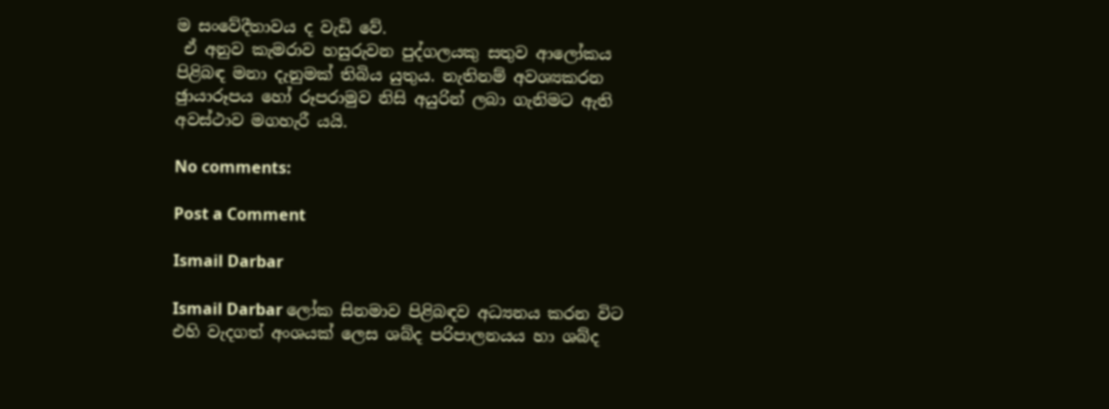ම සංවේදීතාවය ද වැඩි වේ.
 ඒ අනුව කැමරාව හසුරුවන පුද්ගලයකු සතුව ආලෝකය පිළිබඳ මනා දැනුමක් තිබිය යුතුය. නැතිනම් අවශ්‍යකරන ඡුායාරූපය හෝ රූපරාමුව නිසි අයුරින් ලබා ගැනිමට ඇති අවස්ථාව මගහැරී යයි.

No comments:

Post a Comment

Ismail Darbar

Ismail Darbar ලෝක සිනමාව පිළිබඳව අධ්‍යනය කරන විට එහි වැදගත් අංශයක් ලෙස ශබ්ද පරිපාලනයය හා ශබ්ද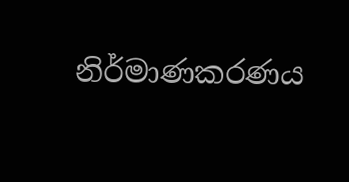නිර්මාණකරණය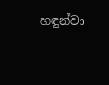හඳුන්වා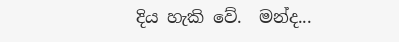දිය හැකි වේ.  මන්ද...